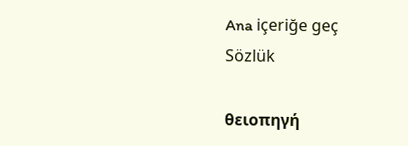Ana içeriğe geç
Sözlük

θειοπηγή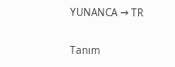YUNANCA → TR

Tanım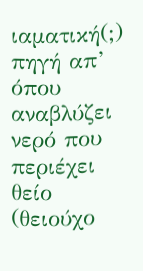ιαματική(;) πηγή απ’ όπου αναβλύζει νερό που περιέχει θείο (θειούχο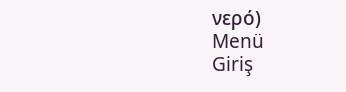νερό)
Menü
Giriş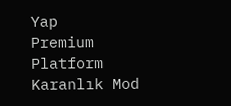Yap
Premium
Platform
Karanlık Mod